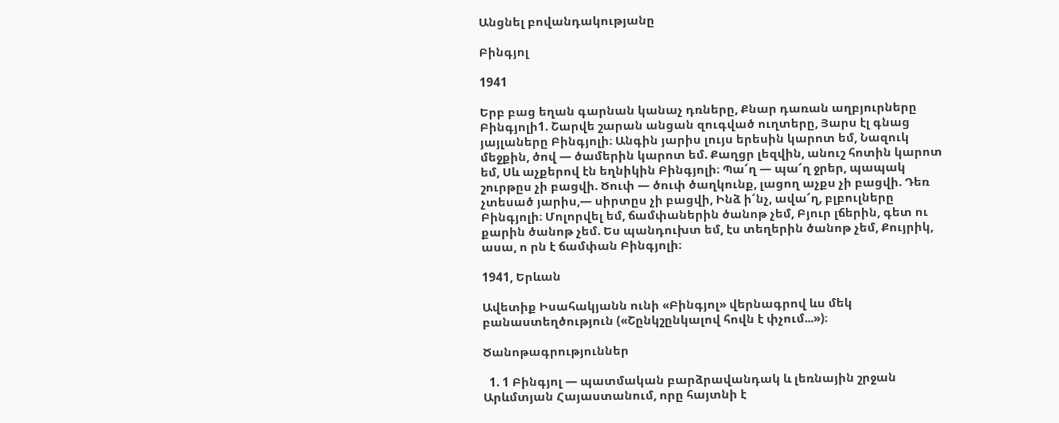Անցնել բովանդակությանը

Բինգյոլ

1941

Երբ բաց եղան գարնան կանաչ դռները, Քնար դառան աղբյուրները Բինգյոլի1. Շարվե շարան անցան զուգված ուղտերը, Յարս էլ գնաց յայլաները Բինգյոլի։ Անգին յարիս լույս երեսին կարոտ եմ, Նազուկ մեջքին, ծով — ծամերին կարոտ եմ. Քաղցր լեզվին, անուշ հոտին կարոտ եմ, Սև աչքերով էն եղնիկին Բինգյոլի։ Պա՜ղ — պա՜ղ ջրեր, պապակ շուրթըս չի բացվի. Ծուփ — ծուփ ծաղկունք, լացող աչքս չի բացվի. Դեռ չտեսած յարիս,— սիրտըս չի բացվի, Ինձ ի՜նչ, ավա՜ղ, բլբուլները Բինգյոլի։ Մոլորվել եմ, ճամփաներին ծանոթ չեմ, Բյուր լճերին, գետ ու քարին ծանոթ չեմ. Ես պանդուխտ եմ, էս տեղերին ծանոթ չեմ, Քույրիկ, ասա, ո րն է ճամփան Բինգյոլի։

1941, Երևան

Ավետիք Իսահակյանն ունի «Բինգյոլ» վերնագրով ևս մեկ բանաստեղծություն («Շընկշընկալով հովն է փչում...»)։

Ծանոթագրություններ

  1. 1 Բինգյոլ — պատմական բարձրավանդակ և լեռնային շրջան Արևմտյան Հայաստանում, որը հայտնի է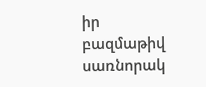իր բազմաթիվ սառնորակ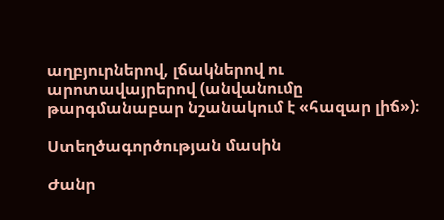աղբյուրներով, լճակներով ու արոտավայրերով (անվանումը թարգմանաբար նշանակում է «հազար լիճ»)։

Ստեղծագործության մասին

Ժանր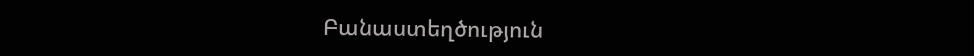Բանաստեղծություն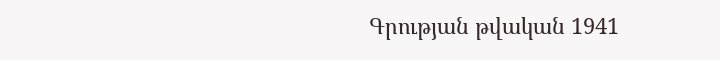Գրության թվական 1941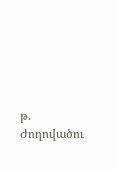թ.
Ժողովածու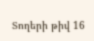Տողերի թիվ 16